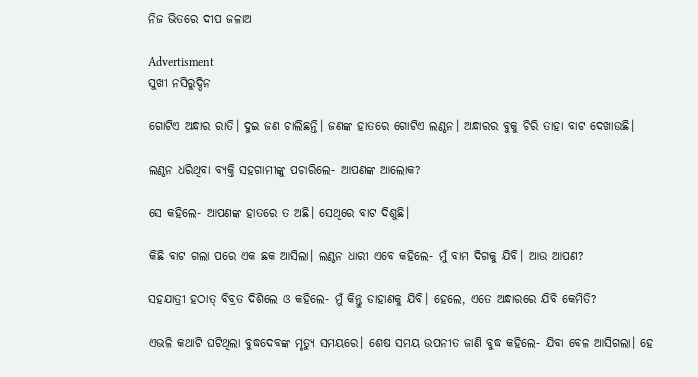ନିଜ ଭିତରେ ଦୀପ ଜଳାଅ

Advertisment
ସୁଖୀ ନସିରୁଦ୍ଦିନ

ଗୋଟିଏ ଅନ୍ଧାର ରାତି। ଦୁଇ ଜଣ ଚାଲିଛନ୍ତି। ଜଣଙ୍କ ହାତରେ ଗୋଟିଏ ଲଣ୍ଠନ। ଅନ୍ଧାରର ବୁକୁ ଚିରି ତାହା ବାଟ ଦେଖାଉଛି।

ଲଣ୍ଠନ ଧରିଥିବା ବ୍ୟକ୍ତି ସହଗାମୀଙ୍କୁ ପଚାରିଲେ- ଆପଣଙ୍କ ଆଲୋକ?

ସେ କହିଲେ- ଆପଣଙ୍କ ହାତରେ ତ ଅଛି। ସେଥିରେ ବାଟ ଦିଶୁଛି।

କିଛି ବାଟ ଗଲା ପରେ ଏକ ଛକ ଆସିଲା। ଲଣ୍ଠନ ଧାରୀ ଏବେ କହିଲେ- ମୁଁ ବାମ ଦିଗକୁ ଯିବି। ଆଉ ଆପଣ?

ସହଯାତ୍ରୀ ହଠାତ୍‌ ବିବ୍ରତ ଦିଶିଲେ ଓ କହିଲେ- ମୁଁ କିନ୍ତୁ ଡାହାଣକୁ ଯିବି। ହେଲେ, ଏତେ ଅନ୍ଧାରରେ ଯିବି କେମିତି?

ଏଭଳି କଥାଟି ଘଟିଥିଲା ବୁଦ୍ଧଦେବଙ୍କ ମୃତ୍ୟୁ ସମୟରେ। ଶେଷ ସମୟ ଉପନୀତ ଜାଣି ବୁଦ୍ଧ କହିଲେ- ଯିବା ବେଳ ଆସିଗଲା। ହେ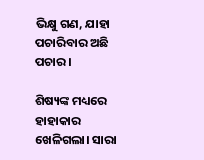ଭିକ୍ଷୁ ଗଣ, ଯାହା ପଚାରିବାର ଅଛି ପଚାର।

ଶିଷ୍ୟଙ୍କ ମଧ୍ୟରେ ହାହାକାର ଖେଳିଗଲା। ସାରା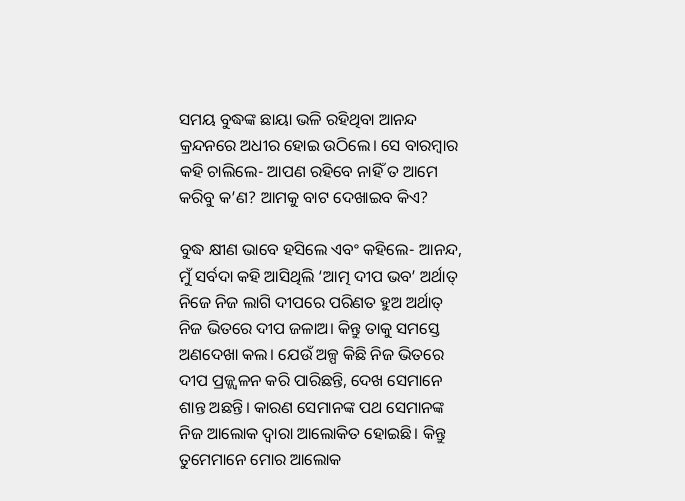ସମୟ ବୁଦ୍ଧଙ୍କ ଛାୟା ଭଳି ରହିଥିବା ଆନନ୍ଦ କ୍ରନ୍ଦନରେ ଅଧୀର ହୋଇ ଉଠିଲେ। ସେ ବାରମ୍ବାର କହି ଚାଲିଲେ- ଆପଣ ରହିବେ ନାହିଁ ତ ଆମେ କରିବୁ କ’ଣ? ଆମକୁ ବାଟ ଦେଖାଇବ କିଏ?

ବୁଦ୍ଧ କ୍ଷୀଣ ଭାବେ ହସିଲେ ଏବଂ କହିଲେ- ଆନନ୍ଦ, ମୁଁ ସର୍ବଦା କହି ଆସିଥିଲି ‘ଆତ୍ମ ଦୀପ ଭବ’ ଅର୍ଥାତ୍‌ ନିଜେ ନିଜ ଲାଗି ଦୀପରେ ପରିଣତ ହୁଅ ଅର୍ଥାତ୍‌ ନିଜ ଭିତରେ ଦୀପ ଜଳାଅ। କିନ୍ତୁ ତାକୁ ସମସ୍ତେ ଅଣଦେଖା କଲ। ଯେଉଁ ଅଳ୍ପ କିଛି ନିଜ ଭିତରେ ଦୀପ ପ୍ରଜ୍ଜ୍ବଳନ କରି ପାରିଛନ୍ତି, ଦେଖ ସେମାନେ ଶାନ୍ତ ଅଛନ୍ତି। କାରଣ ସେମାନଙ୍କ ପଥ ସେମାନଙ୍କ ନିଜ ଆଲୋକ ଦ୍ବାରା ଆଲୋକିତ ହୋଇଛି। କିନ୍ତୁ ତୁମେମାନେ ମୋର ଆଲୋକ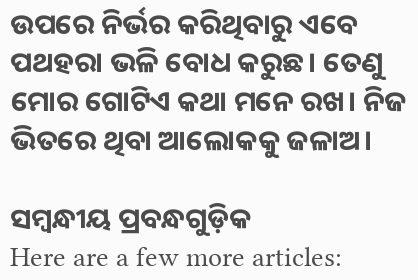ଉପରେ ନିର୍ଭର କରିଥିବାରୁ ଏବେ ପଥହରା ଭଳି ବୋଧ କରୁଛ। ତେଣୁ ମୋର ଗୋଟିଏ କଥା ମନେ ରଖ। ନିଜ ଭିତରେ ଥିବା ଆଲୋକକୁ ଜଳାଅ।

ସମ୍ବନ୍ଧୀୟ ପ୍ରବନ୍ଧଗୁଡ଼ିକ
Here are a few more articles: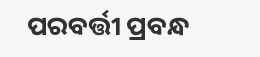ପରବର୍ତ୍ତୀ ପ୍ରବନ୍ଧ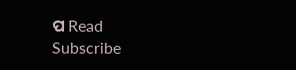ପ Read
Subscribe